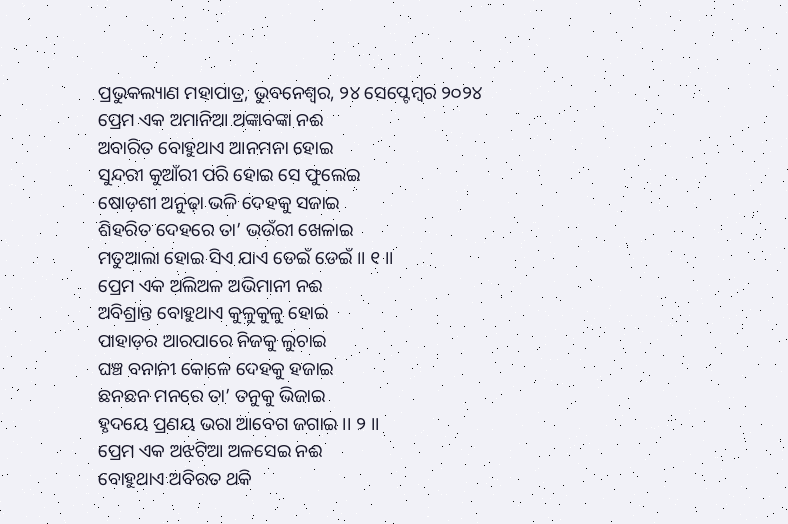ପ୍ରଭୁକଲ୍ୟାଣ ମହାପାତ୍ର, ଭୁବନେଶ୍ୱର, ୨୪ ସେପ୍ଟେମ୍ବର ୨୦୨୪
ପ୍ରେମ ଏକ ଅମାନିଆ ଅଙ୍କାବଙ୍କା ନଈ
ଅବାରିତ ବୋହୁଥାଏ ଆନମନା ହୋଇ
ସୁନ୍ଦରୀ କୁଆଁରୀ ପରି ହୋଇ ସେ ଫୁଲେଇ
ଷୋଡ଼ଶୀ ଅନୁଢ଼ା ଭଳି ଦେହକୁ ସଜାଇ
ଶିହରିତ ଦେହରେ ତା’ ଭଉଁରୀ ଖେଳାଇ
ମତୁଆଲା ହୋଇ ସିଏ ଯାଏ ଡେଇଁ ଡେଇଁ ।। ୧ ।।
ପ୍ରେମ ଏକ ଅଲିଅଳ ଅଭିମାନୀ ନଈ
ଅବିଶ୍ରାନ୍ତ ବୋହୁଥାଏ କୁଳୁକୁଳୁ ହୋଇ
ପାହାଡ଼ର ଆରପାରେ ନିଜକୁ ଲୁଚାଇ
ଘଞ୍ଚ ବନାନୀ କୋଳେ ଦେହକୁ ହଜାଇ
ଛନଛନ ମନରେ ତା’ ତନୁକୁ ଭିଜାଇ
ହୃଦୟେ ପ୍ରଣୟ ଭରା ଆବେଗ ଜଗାଇ ।। ୨ ।।
ପ୍ରେମ ଏକ ଅଝଟିଆ ଅଳସେଇ ନଈ
ବୋହୁଥାଏ ଅବିରତ ଥକି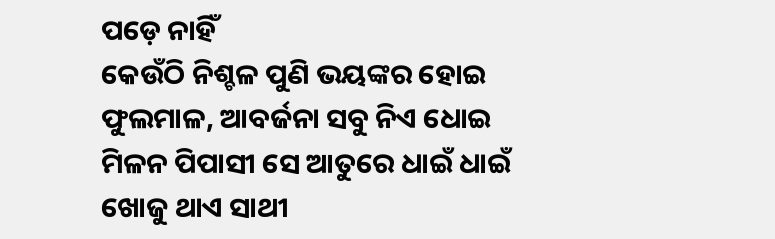ପଡ଼େ ନାହିଁ
କେଉଁଠି ନିଶ୍ଚଳ ପୁଣି ଭୟଙ୍କର ହୋଇ
ଫୁଲମାଳ, ଆବର୍ଜନା ସବୁ ନିଏ ଧୋଇ
ମିଳନ ପିପାସୀ ସେ ଆତୁରେ ଧାଇଁ ଧାଇଁ
ଖୋଜୁ ଥାଏ ସାଥୀ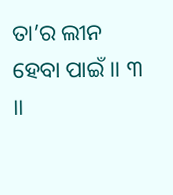ତା’ର ଲୀନ ହେବା ପାଇଁ ।। ୩ ।।